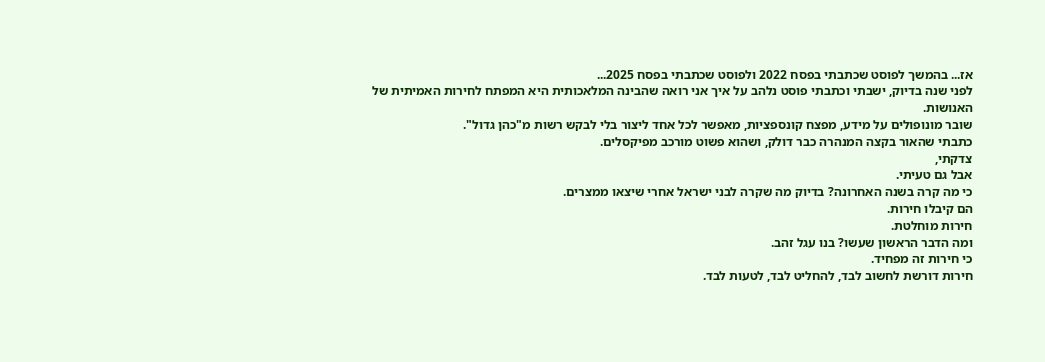אז... בהמשך לפוסט שכתבתי בפסח 2022 ולפוסט שכתבתי בפסח 2025...
לפני שנה בדיוק, ישבתי וכתבתי פוסט נלהב על איך אני רואה שהבינה המלאכותית היא המפתח לחירות האמיתית של האנושות.
שובר מונופולים על מידע, מפצח קונספציות, מאפשר לכל אחד ליצור בלי לבקש רשות מ"כהן גדול".
כתבתי שהאור בקצה המנהרה כבר דולק, ושהוא פשוט מורכב מפיקסלים.
צדקתי,
אבל גם טעיתי.
כי מה קרה בשנה האחרונה? בדיוק מה שקרה לבני ישראל אחרי שיצאו ממצרים.
הם קיבלו חירות.
חירות מוחלטת.
ומה הדבר הראשון שעשו? בנו עגל זהב.
כי חירות זה מפחיד.
חירות דורשת לחשוב לבד, להחליט לבד, לטעות לבד.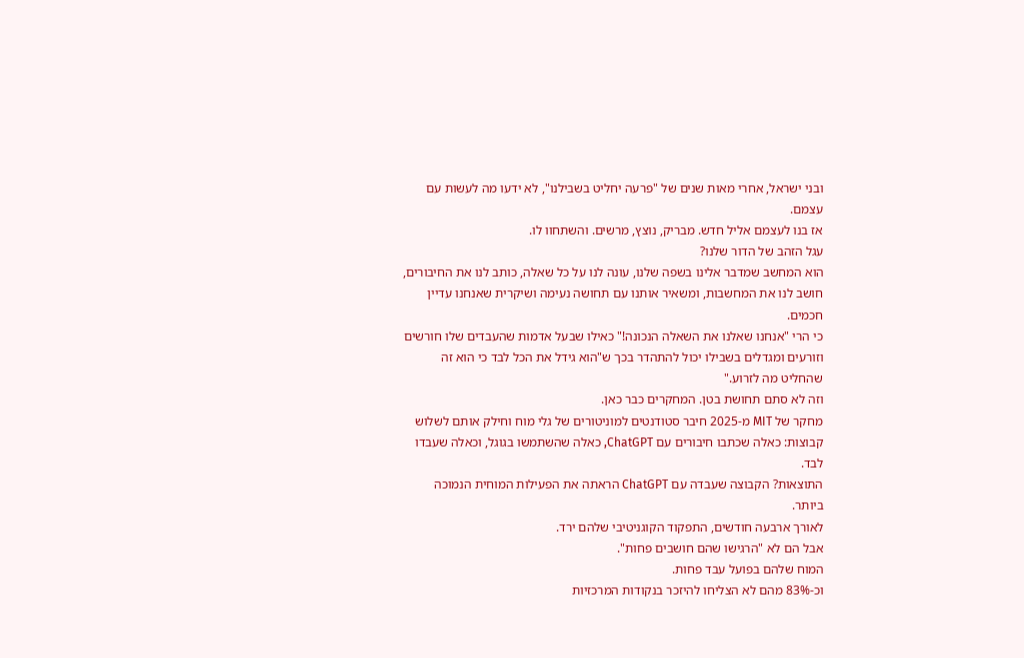ובני ישראל, אחרי מאות שנים של "פרעה יחליט בשבילנו", לא ידעו מה לעשות עם עצמם.
אז בנו לעצמם אליל חדש. מבריק, נוצץ, מרשים. והשתחוו לו.
עגל הזהב של הדור שלנו?
הוא המחשב שמדבר אלינו בשפה שלנו, עונה לנו על כל שאלה, כותב לנו את החיבורים, חושב לנו את המחשבות, ומשאיר אותנו עם תחושה נעימה ושיקרית שאנחנו עדיין חכמים.
כי הרי "אנחנו שאלנו את השאלה הנכונה!" כאילו שבעל אדמות שהעבדים שלו חורשים וזורעים ומגדלים בשבילו יכול להתהדר בכך ש"הוא גידל את הכל לבד כי הוא זה שהחליט מה לזרוע."
וזה לא סתם תחושת בטן. המחקרים כבר כאן.
מחקר של MIT מ-2025 חיבר סטודנטים למוניטורים של גלי מוח וחילק אותם לשלוש קבוצות: כאלה שכתבו חיבורים עם ChatGPT, כאלה שהשתמשו בגוגל, וכאלה שעבדו לבד.
התוצאות? הקבוצה שעבדה עם ChatGPT הראתה את הפעילות המוחית הנמוכה ביותר.
לאורך ארבעה חודשים, התפקוד הקוגניטיבי שלהם ירד.
אבל הם לא "הרגישו שהם חושבים פחות".
המוח שלהם בפועל עבד פחות.
וכ-83% מהם לא הצליחו להיזכר בנקודות המרכזיות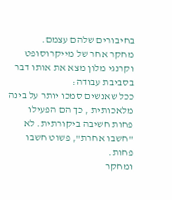בחיבורים שלהם עצמם.
מחקר אחר של מייקרוסופט וקרנגי מלון מצא את אותו דבר בסביבת עבודה:
ככל שאנשים סמכו יותר על בינה מלאכותית , כך הם הפעילו פחות חשיבה ביקורתית. לא "חשבו אחרת", פשוט חשבו פחות.
ומחקר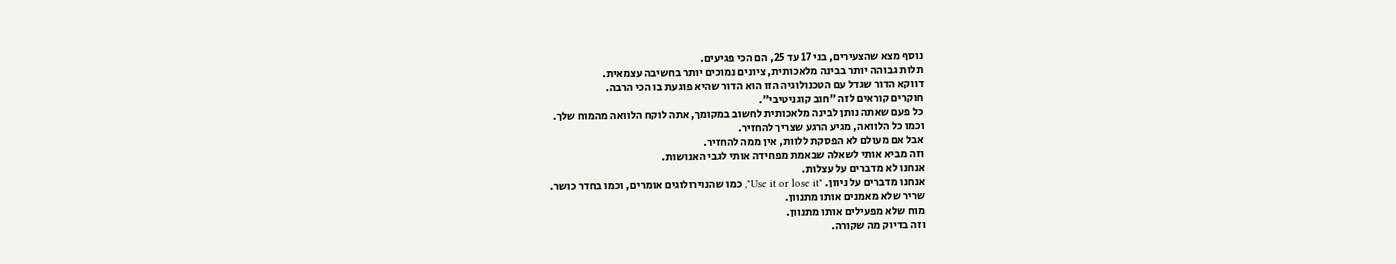נוסף מצא שהצעירים, בני 17 עד 25, הם הכי פגיעים.
תלות גבוהה יותר בבינה מלאכותית, ציונים נמוכים יותר בחשיבה עצמאית.
דווקא הדור שגדל עם הטכנולוגיה הזו הוא הדור שהיא פוגעת בו הכי הרבה.
חוקרים קוראים לזה "חוב קוגניטיבי".
כל פעם שאתה נותן לבינה מלאכותית לחשוב במקומך, אתה לוקח הלוואה מהמוח שלך.
וכמו כל הלוואה, מגיע הרגע שצריך להחזיר.
אבל אם מעולם לא הפסקת ללוות, אין ממה להחזיר.
וזה מביא אותי לשאלה שבאמת מפחידה אותי לגבי האנושות.
אנחנו לא מדברים על עצלות.
אנחנו מדברים על ניוון. "Use it or lose it", כמו שהנוירולוגים אומרים, וכמו בחדר כושר.
שריר שלא מאמנים אותו מתנוון.
מוח שלא מפעילים אותו מתנוון.
וזה בדיוק מה שקורה.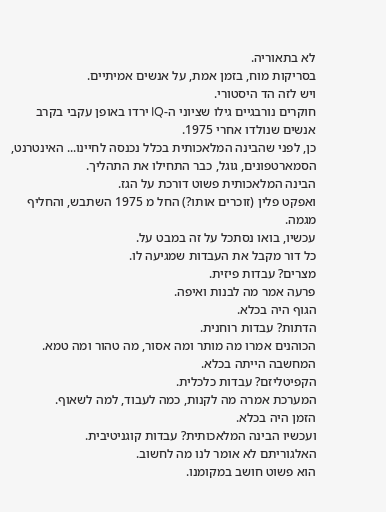לא בתאוריה.
בסריקות מוח, בזמן אמת, על אנשים אמיתיים.
ויש לזה הד היסטורי.
חוקרים נורבגיים גילו שציוני ה-IQ ירדו באופן עקבי בקרב אנשים שנולדו אחרי 1975.
כן, לפני שהבינה המלאכותית בכלל נכנסה לחיינו... האינטרנט, הסמארטפונים, גוגל, כבר התחילו את התהליך.
הבינה המלאכותית פשוט דורכת על הגז.
ואפקט פלין (זוכרים אותו?) החל מ 1975 השתבש, והחליף מגמה.
עכשיו, בואו נסתכל על זה במבט על.
כל דור מקבל את העבדות שמגיעה לו.
מצרים? עבדות פיזית.
פרעה אמר מה לבנות ואיפה.
הגוף היה בכלא.
הדתות? עבדות רוחנית.
הכוהנים אמרו מה מותר ומה אסור, מה טהור ומה טמא.
המחשבה הייתה בכלא.
הקפיטליזם? עבדות כלכלית.
המערכת אמרה מה לקנות, כמה לעבוד, למה לשאוף.
הזמן היה בכלא.
ועכשיו הבינה המלאכותית? עבדות קוגניטיבית.
האלגוריתם לא אומר לנו מה לחשוב.
הוא פשוט חושב במקומנו.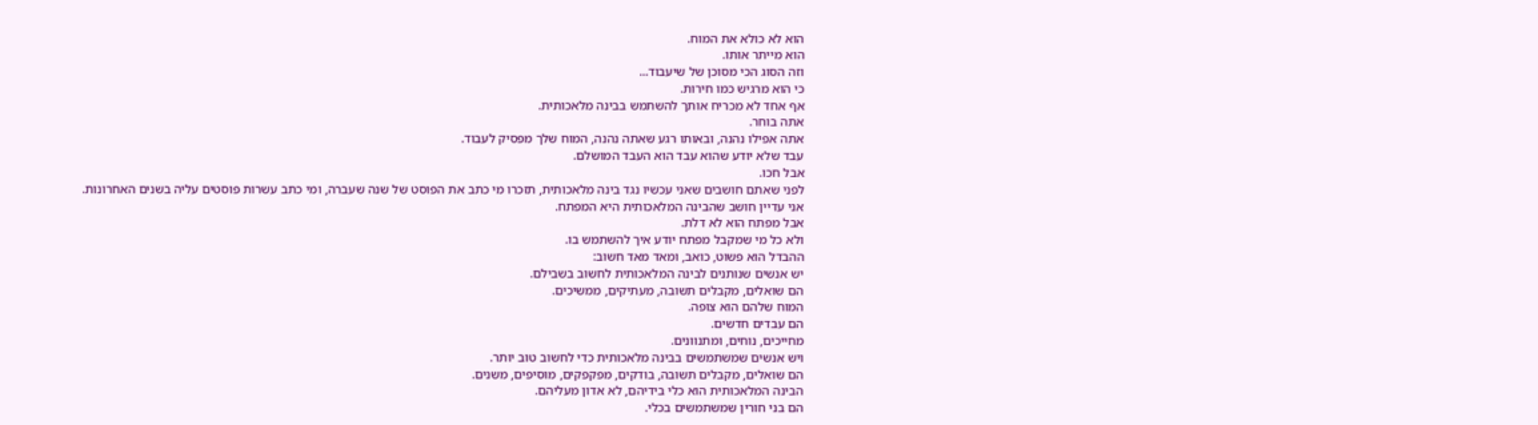הוא לא כולא את המוח.
הוא מייתר אותו.
וזה הסוג הכי מסוכן של שיעבוד...
כי הוא מרגיש כמו חירות.
אף אחד לא מכריח אותך להשתמש בבינה מלאכותית.
אתה בוחר.
אתה אפילו נהנה, ובאותו רגע שאתה נהנה, המוח שלך מפסיק לעבוד.
עבד שלא יודע שהוא עבד הוא העבד המושלם.
אבל חכו.
לפני שאתם חושבים שאני עכשיו נגד בינה מלאכותית, תזכרו מי כתב את הפוסט של שנה שעברה, ומי כתב עשרות פוסטים עליה בשנים האחרונות.
אני עדיין חושב שהבינה המלאכותית היא המפתח.
אבל מפתח הוא לא דלת.
ולא כל מי שמקבל מפתח יודע איך להשתמש בו.
ההבדל הוא פשוט, כואב, ומאד מאד חשוב:
יש אנשים שנותנים לבינה המלאכותית לחשוב בשבילם.
הם שואלים, מקבלים תשובה, מעתיקים, ממשיכים.
המוח שלהם הוא צופה.
הם עבדים חדשים.
מחייכים, נוחים, ומתנוונים.
ויש אנשים שמשתמשים בבינה מלאכותית כדי לחשוב טוב יותר.
הם שואלים, מקבלים תשובה, בודקים, מפקפקים, מוסיפים, משנים.
הבינה המלאכותית הוא כלי בידיהם, לא אדון מעליהם.
הם בני חורין שמשתמשים בכלי.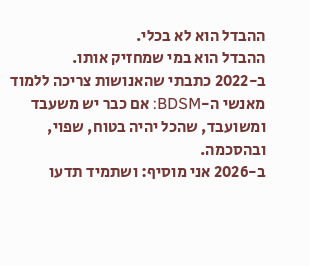ההבדל הוא לא בכלי.
ההבדל הוא במי שמחזיק אותו.
ב-2022 כתבתי שהאנושות צריכה ללמוד מאנשי ה-BDSM: אם כבר יש משעבד ומשועבד, שהכל יהיה בטוח, שפוי, ובהסכמה.
ב-2026 אני מוסיף: ושתמיד תדעו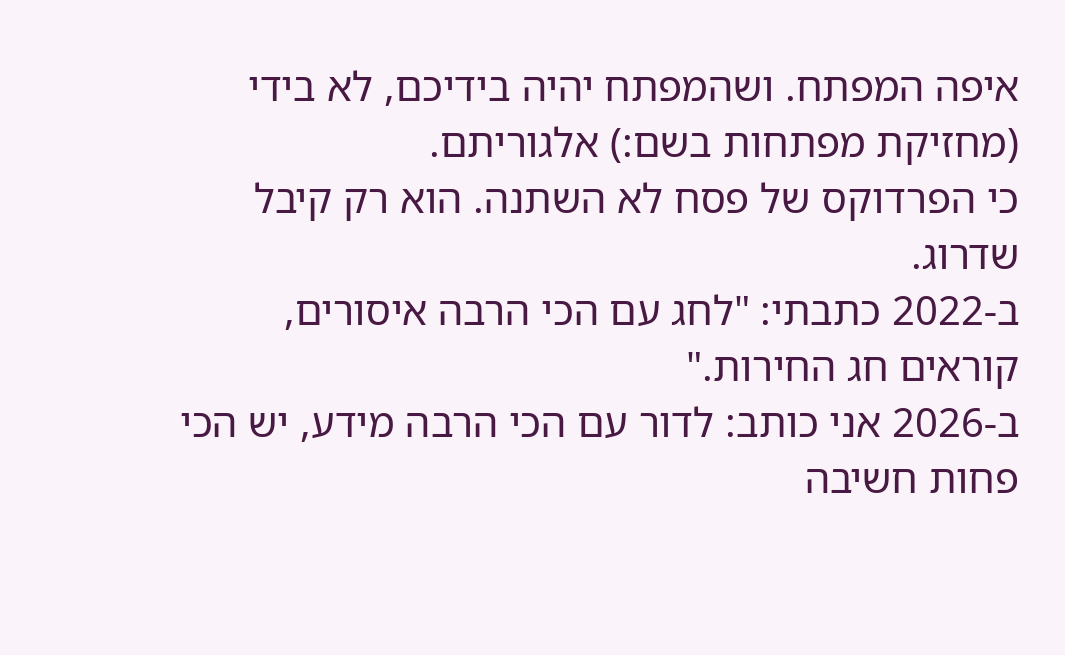איפה המפתח. ושהמפתח יהיה בידיכם, לא בידי (מחזיקת מפתחות בשם:) אלגוריתם.
כי הפרדוקס של פסח לא השתנה. הוא רק קיבל שדרוג.
ב-2022 כתבתי: "לחג עם הכי הרבה איסורים, קוראים חג החירות."
ב-2026 אני כותב: לדור עם הכי הרבה מידע, יש הכי פחות חשיבה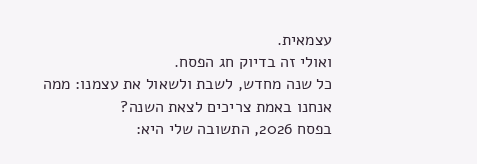עצמאית.
ואולי זה בדיוק חג הפסח.
כל שנה מחדש, לשבת ולשאול את עצמנו: ממה אנחנו באמת צריכים לצאת השנה?
בפסח 2026, התשובה שלי היא: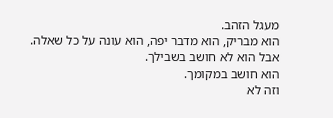מעגל הזהב.
הוא מבריק, הוא מדבר יפה, הוא עונה על כל שאלה.
אבל הוא לא חושב בשבילך.
הוא חושב במקומך.
וזה לא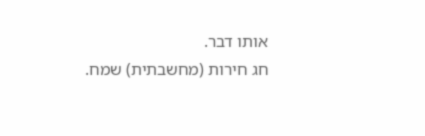אותו דבר.
חג חירות (מחשבתית) שמח.